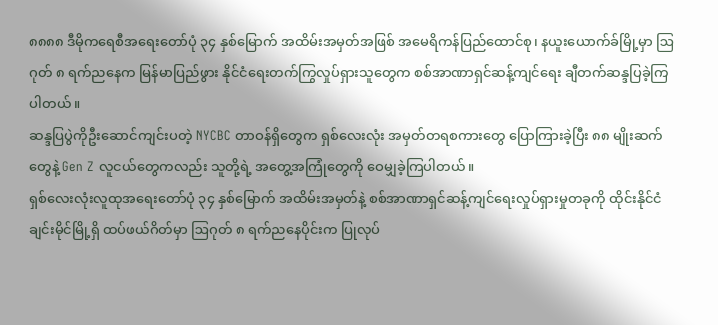၈၈၈၈ ဒီမိုကရေစီအရေးတော်ပုံ ၃၄ နှစ်မြောက် အထိမ်းအမှတ်အဖြစ် အမေရိကန်ပြည်ထောင်စု၊ နယူးယောက်ခ်မြို့မှာ ဩဂုတ် ၈ ရက်ညနေက မြန်မာပြည်ဖွား နိုင်ငံရေးတက်ကြွလှုပ်ရှားသူတွေက စစ်အာဏာရှင်ဆန့်ကျင်ရေး ချီတက်ဆန္ဒပြခဲ့ကြပါတယ်။
ဆန္ဒပြပွဲကိုဦးဆောင်ကျင်းပတဲ့ NYCBC တာဝန်ရှိတွေက ရှစ်လေးလုံး အမှတ်တရစကားတွေ ပြောကြားခဲ့ပြီး ၈၈ မျိုးဆက်တွေနဲ့ Gen Z လူငယ်တွေကလည်း သူတို့ရဲ့ အတွေ့အကြုံတွေကို ဝေမျှခဲ့ကြပါတယ်။
ရှစ်လေးလုံးလူထုအရေးတော်ပုံ ၃၄ နှစ်မြောက် အထိမ်းအမှတ်နဲ့ စစ်အာဏာရှင်ဆန့်ကျင်ရေးလှုပ်ရှားမှုတခုကို ထိုင်းနိုင်ငံ ချင်းမိုင်မြို့ရှိ ထပ်ဖယ်ဂိတ်မှာ ဩဂုတ် ၈ ရက်ညနေပိုင်းက ပြုလုပ်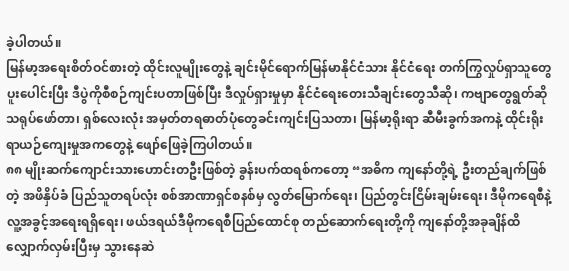ခဲ့ပါတယ်။
မြန်မာ့အရေးစိတ်ဝင်စားတဲ့ ထိုင်းလူမျိုးတွေနဲ့ ချင်းမိုင်ရောက်မြန်မာနိုင်ငံသား နိုင်ငံရေး တက်ကြွလှုပ်ရှာသူတွေ ပူးပေါင်းပြီး ဒီပွဲကိုစီစဉ်ကျင်းပတာဖြစ်ပြီး ဒီလှုပ်ရှားမှုမှာ နိုင်ငံရေးတေးသီချင်းတွေသီဆို၊ ကဗျာတွေရွတ်ဆို သရုပ်ဖော်တာ၊ ရှစ်လေးလုံး အမှတ်တရဓာတ်ပုံတွေခင်းကျင်းပြသတာ၊ မြန်မာ့ရိုးရာ ဆီမီးခွက်အကနဲ့ ထိုင်းရိုးရာယဉ်ကျေးမှုအကတွေနဲ့ ဖျော်ဖြေခဲ့ကြပါတယ်။
၈၈ မျိုးဆက်ကျောင်းသားဟောင်းတဦးဖြစ်တဲ့ ခွန်းပက်ထရစ်ကတော့ “အဓိက ကျနော်တို့ရဲ့ ဦးတည်ချက်ဖြစ်တဲ့ အဖိနှိပ်ခံ ပြည်သူတရပ်လုံး စစ်အာဏာရှင်စနစ်မှ လွတ်မြောက်ရေး၊ ပြည်တွင်းငြိမ်းချမ်းရေး၊ ဒီမိုကရေစီနဲ့လူ့အခွင့်အရေးရရှိရေး၊ ဖယ်ဒရယ်ဒီမိုကရေစီပြည်ထောင်စု တည်ဆောက်ရေးတို့ကို ကျနော်တို့အခုချိန်ထိ လျှောက်လှမ်းပြီးမှ သွားနေဆဲ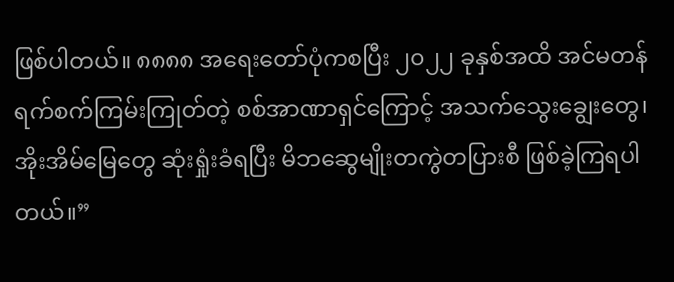ဖြစ်ပါတယ်။ ၈၈၈၈ အရေးတော်ပုံကစပြီး ၂၀၂၂ ခုနှစ်အထိ အင်မတန်ရက်စက်ကြမ်းကြုတ်တဲ့ စစ်အာဏာရှင်ကြောင့် အသက်သွေးချွေးတွေ၊ အိုးအိမ်မြေတွေ ဆုံးရှုံးခံရပြီး မိဘဆွေမျိုးတကွဲတပြားစီ ဖြစ်ခဲ့ကြရပါတယ်။”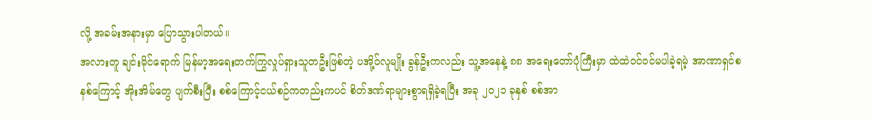လို့ အခမ်းအနားမှာ ပြောသွားပါတယ်။
အလားတူ ချင်းမိုင်ရောက် မြန်မာ့အရေးတက်ကြွလှုပ်ရှားသူတဦးဖြစ်တဲ့ ပအို့ဝ်လူမျိုး ခွန်ဦးကလည်း သူ့အနေနဲ့ ၈၈ အရေးတော်ပုံကြီးမှာ ထဲထဲဝင်ဝင်မပါခဲ့ရမဲ့ အာဏာရှင်စနစ်ကြောင့် အိုးအိမ်တွေ ပျက်စီးပြီး စစ်ကြောင့်ငယ်စဉ်ကတည်းကပင် စိတ်ဒဏ်ရာများစွာရရှိခဲ့ရပြီး အခု ၂၀၂၁ ခုနှစ် စစ်အာ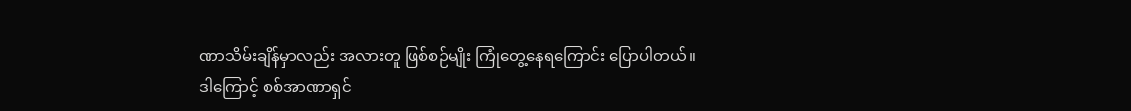ဏာသိမ်းချိန်မှာလည်း အလားတူ ဖြစ်စဉ်မျိုး ကြုံတွေ့နေရကြောင်း ပြောပါတယ်။
ဒါကြောင့် စစ်အာဏာရှင်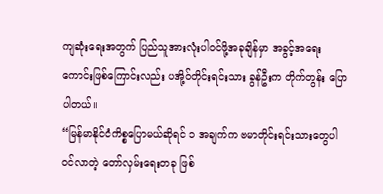ကျဆုံးရေးအတွက် ပြည်သူအားလုံးပါဝင်ဖို့အခုချိန်မှာ အခွင့်အရေးကောင်းဖြစ်ကြောင်းလည်း ပအို့ဝ်တိုင်းရင်းသား ခွန်ဦးက တိုက်တွန်း ပြောပါတယ်။
“မြန်မာနိုင်ငံကိစ္စပြောမယ်ဆိုရင် ၁ အချက်က ဗမာတိုင်းရင်းသားတွေပါဝင်လာတဲ့ တော်လှမ်းရေးတခု ဖြစ်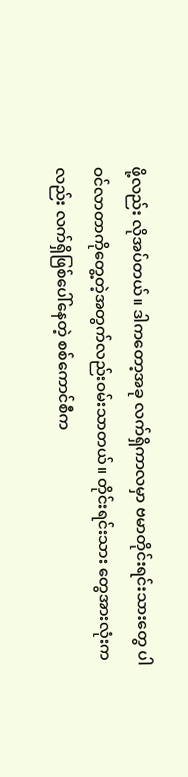ဖို့လည်း လိုအပ်တယ်။ ဒါကတော့အခု လက်ရှိကာလမှာ ဗမာတိုင်းရင်းသားတွေ ပါဝင်လာတာကိုတွေ့တဲ့အတွက်လည်းဝမ်းသာတယ်။ တိုင်းရင်းသား တွေအားလုံးကလည်း လက်ရှိဖြစ်ပေါ်နေတဲ့ စစ်ကောင်စီက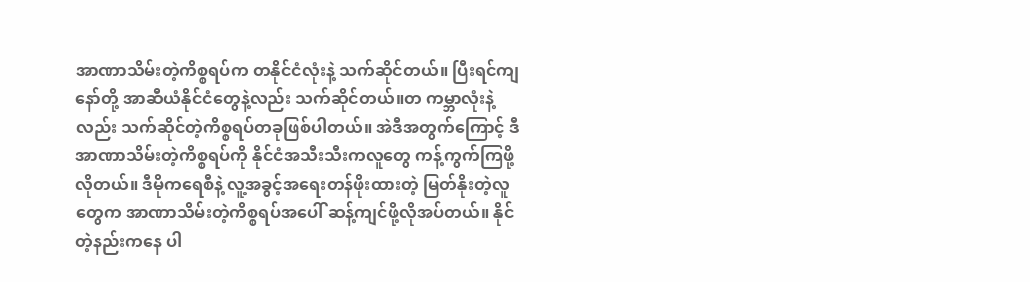အာဏာသိမ်းတဲ့ကိစ္စရပ်က တနိုင်ငံလုံးနဲ့ သက်ဆိုင်တယ်။ ပြီးရင်ကျနော်တို့ အာဆီယံနိုင်ငံတွေနဲ့လည်း သက်ဆိုင်တယ်။တ ကမ္ဘာလုံးနဲ့လည်း သက်ဆိုင်တဲ့ကိစ္စရပ်တခုဖြစ်ပါတယ်။ အဲဒီအတွက်ကြောင့် ဒီအာဏာသိမ်းတဲ့ကိစ္စရပ်ကို နိုင်ငံအသီးသီးကလူတွေ ကန့်ကွက်ကြဖို့လိုတယ်။ ဒီမိုကရေစီနဲ့ လူ့အခွင့်အရေးတန်ဖိုးထားတဲ့ မြတ်နိုးတဲ့လူတွေက အာဏာသိမ်းတဲ့ကိစ္စရပ်အပေါ် ဆန့်ကျင်ဖို့လိုအပ်တယ်။ နိုင်တဲ့နည်းကနေ ပါ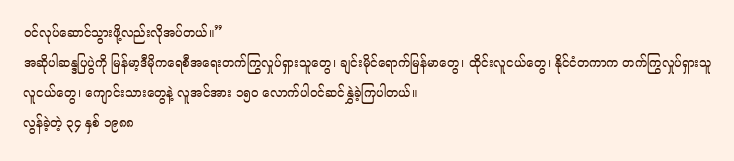ဝင်လုပ်ဆောင်သွားဖို့လည်းလိုအပ်တယ်။”
အဆိုပါဆန္ဒပြပွဲကို မြန်မာ့ဒီမိုကရေစီအရေးတက်ကြွလှုပ်ရှားသူတွေ၊ ချင်းမိုင်ရောက်မြန်မာတွေ၊ ထိုင်းလူငယ်တွေ၊ နိုင်ငံတကာက တက်ကြွလှုပ်ရှားသူလူငယ်တွေ၊ ကျောင်းသားတွေနဲ့ လူအင်အား ၁၅၀ လောက်ပါဝင်ဆင်နွှဲခဲ့ကြပါတယ်။
လွန်ခဲ့တဲ့ ၃၄ နှစ် ၁၉၈၈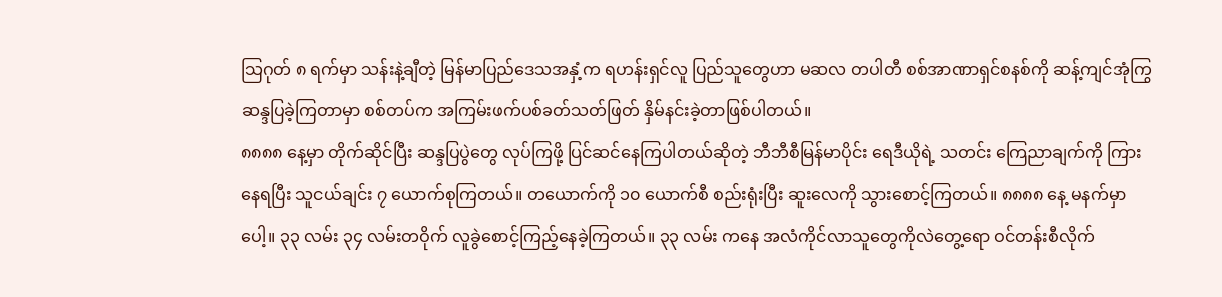သြဂုတ် ၈ ရက်မှာ သန်းနဲ့ချီတဲ့ မြန်မာပြည်ဒေသအနှံ့က ရဟန်းရှင်လူ ပြည်သူတွေဟာ မဆလ တပါတီ စစ်အာဏာရှင်စနစ်ကို ဆန့်ကျင်အုံကြွဆန္ဒပြခဲ့ကြတာမှာ စစ်တပ်က အကြမ်းဖက်ပစ်ခတ်သတ်ဖြတ် နှိမ်နင်းခဲ့တာဖြစ်ပါတယ်။
၈၈၈၈ နေ့မှာ တိုက်ဆိုင်ပြီး ဆန္ဒပြပွဲတွေ လုပ်ကြဖို့ ပြင်ဆင်နေကြပါတယ်ဆိုတဲ့ ဘီဘီစီမြန်မာပိုင်း ရေဒီယိုရဲ့ သတင်း ကြေညာချက်ကို ကြားနေရပြီး သူငယ်ချင်း ၇ ယောက်စုကြတယ်။ တယောက်ကို ၁၀ ယောက်စီ စည်းရုံးပြီး ဆူးလေကို သွားစောင့်ကြတယ်။ ၈၈၈၈ နေ့ မနက်မှာပေါ့။ ၃၃ လမ်း ၃၄ လမ်းတဝိုက် လူခွဲစောင့်ကြည့်နေခဲ့ကြတယ်။ ၃၃ လမ်း ကနေ အလံကိုင်လာသူတွေကိုလဲတွေ့ရော ဝင်တန်းစီလိုက်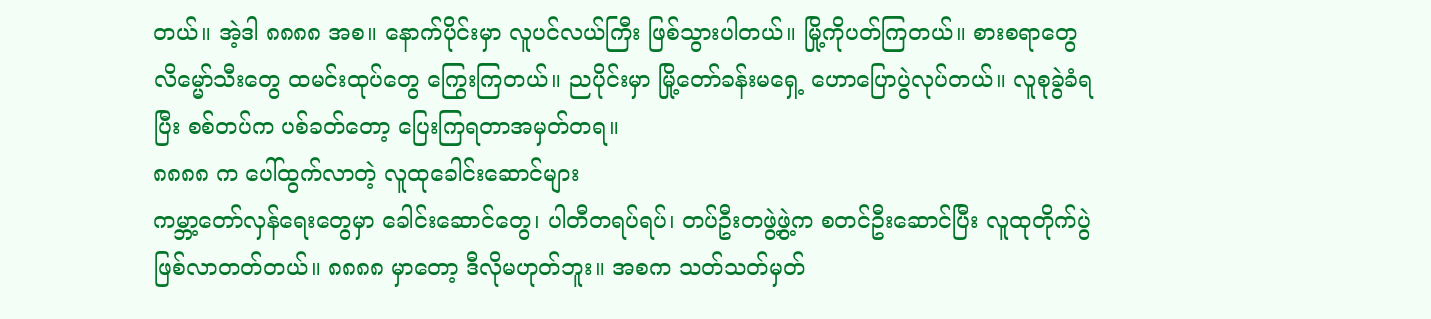တယ်။ အဲ့ဒါ ၈၈၈၈ အစ။ နောက်ပိုင်းမှာ လူပင်လယ်ကြီး ဖြစ်သွားပါတယ်။ မြို့ကိုပတ်ကြတယ်။ စားစရာတွေ လိမ္မော်သီးတွေ ထမင်းထုပ်တွေ ကြွေးကြတယ်။ ညပိုင်းမှာ မြို့တော်ခန်းမရှေ့ ဟောပြောပွဲလုပ်တယ်။ လူစုခွဲခံရပြီး စစ်တပ်က ပစ်ခတ်တော့ ပြေးကြရတာအမှတ်တရ။
၈၈၈၈ က ပေါ်ထွက်လာတဲ့ လူထုခေါင်းဆောင်များ
ကမ္ဘာ့တော်လှန်ရေးတွေမှာ ခေါင်းဆောင်တွေ၊ ပါတီတရပ်ရပ်၊ တပ်ဦးတဖွဲ့ဖွဲ့က စတင်ဦးဆောင်ပြီး လူထုတိုက်ပွဲ ဖြစ်လာတတ်တယ်။ ၈၈၈၈ မှာတော့ ဒီလိုမဟုတ်ဘူး။ အစက သတ်သတ်မှတ်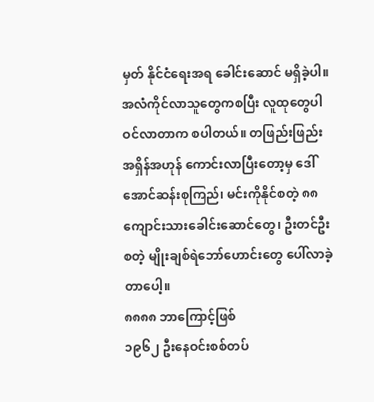မှတ် နိုင်ငံရေးအရ ခေါင်းဆောင် မရှိခဲ့ပါ။ အလံကိုင်လာသူတွေကစပြီး လူထုတွေပါဝင်လာတာက စပါတယ်။ တဖြည်းဖြည်း အရှိန်အဟုန် ကောင်းလာပြီးတော့မှ ဒေါ်အောင်ဆန်းစုကြည်၊ မင်းကိုနိုင်စတဲ့ ၈၈ ကျောင်းသားခေါင်းဆောင်တွေ၊ ဦးတင်ဦးစတဲ့ မျိုးချစ်ရဲဘော်ဟောင်းတွေ ပေါ်လာခဲ့တာပေါ့။
၈၈၈၈ ဘာကြောင့်ဖြစ်
၁၉၆၂ ဦးနေဝင်းစစ်တပ်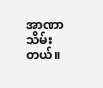အာဏာသိမ်းတယ်။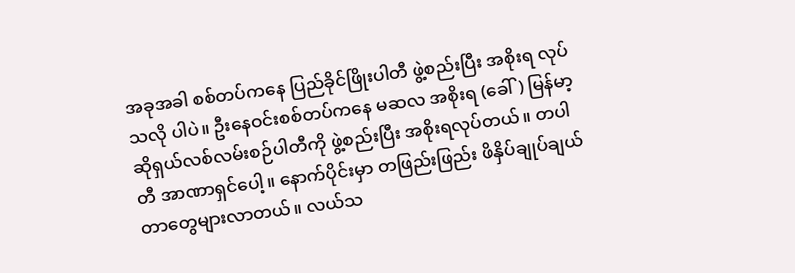အခုအခါ စစ်တပ်ကနေ ပြည်ခိုင်ဖြိုးပါတီ ဖွဲ့စည်းပြီး အစိုးရ လုပ်သလို ပါပဲ။ ဦးနေဝင်းစစ်တပ်ကနေ မဆလ အစိုးရ (ခေါ်) မြန်မာ့ဆိုရှယ်လစ်လမ်းစဉ်ပါတီကို ဖွဲ့စည်းပြီး အစိုးရလုပ်တယ်။ တပါတီ အာဏာရှင်ပေါ့။ နောက်ပိုင်းမှာ တဖြည်းဖြည်း ဖိနှိပ်ချုပ်ချယ်တာတွေများလာတယ်။ လယ်သ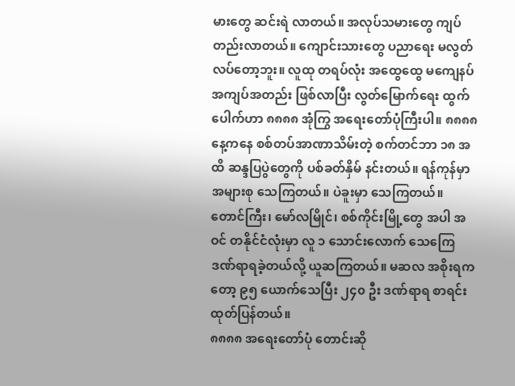မားတွေ ဆင်းရဲ လာတယ်။ အလုပ်သမားတွေ ကျပ်တည်းလာတယ်။ ကျောင်းသားတွေ ပညာရေး မလွတ်လပ်တော့ဘူး။ လူထု တရပ်လုံး အထွေထွေ မကျေနပ် အကျပ်အတည်း ဖြစ်လာပြီး လွတ်မြောက်ရေး ထွက်ပေါက်ဟာ ၈၈၈၈ အုံကြွ အရေးတော်ပုံကြီးပါ။ ၈၈၈၈ နေ့ကနေ စစ်တပ်အာဏာသိမ်းတဲ့ စက်တင်ဘာ ၁၈ အထိ ဆန္ဒပြပွဲတွေကို ပစ်ခတ်နှိမ် နင်းတယ်။ ရန်ကုန်မှာ အများစု သေကြတယ်။ ပဲခူးမှာ သေကြတယ်။ တောင်ကြီး၊ မော်လမြိုင်၊ စစ်ကိုင်းမြို့တွေ အပါ အဝင် တနိုင်ငံလုံးမှာ လူ ၁ သောင်းလောက် သေကြေ ဒဏ်ရာရခဲ့တယ်လို့ ယူဆကြတယ်။ မဆလ အစိုးရကတော့ ၉၅ ယောက်သေပြီး ၂၄၀ ဦး ဒဏ်ရာရ စာရင်းထုတ်ပြန်တယ်။
၈၈၈၈ အရေးတော်ပုံ တောင်းဆို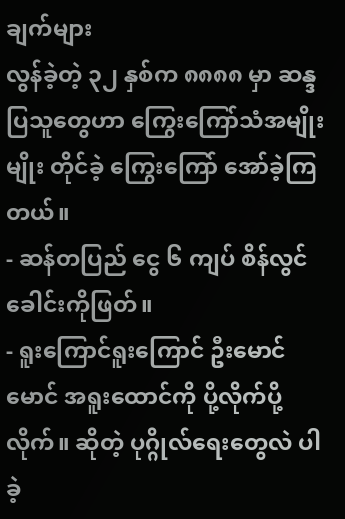ချက်များ
လွန်ခဲ့တဲ့ ၃၂ နှစ်က ၈၈၈၈ မှာ ဆန္ဒပြသူတွေဟာ ကြွေးကြော်သံအမျိုးမျိုး တိုင်ခဲ့ ကြွေးကြော် အော်ခဲ့ကြတယ်။
- ဆန်တပြည် ငွေ ၆ ကျပ် စိန်လွင်ခေါင်းကိုဖြတ်။
- ရူးကြောင်ရူးကြောင် ဦးမောင်မောင် အရူးထောင်ကို ပို့လိုက်ပို့လိုက်။ ဆိုတဲ့ ပုဂ္ဂိုလ်ရေးတွေလဲ ပါခဲ့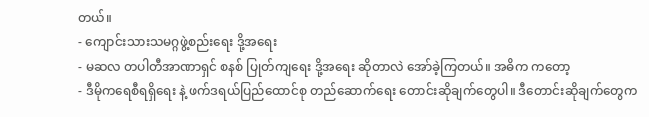တယ်။
- ကျောင်းသားသမဂ္ဂဖွဲ့စည်းရေး ဒို့အရေး
- မဆလ တပါတီအာဏာရှင် စနစ် ပြုတ်ကျရေး ဒို့အရေး ဆိုတာလဲ အော်ခဲ့ကြတယ်။ အဓိက ကတော့
- ဒီမိုကရေစီရရှိရေး နဲ့ ဖက်ဒရယ်ပြည်ထောင်စု တည်ဆောက်ရေး တောင်းဆိုချက်တွေပါ။ ဒီတောင်းဆိုချက်တွေက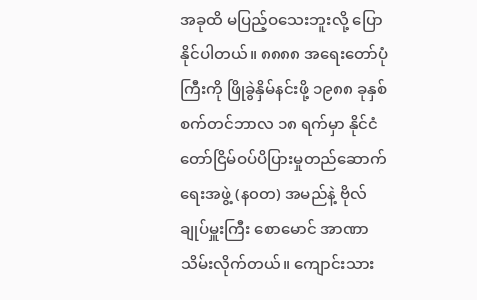အခုထိ မပြည့်ဝသေးဘူးလို့ ပြောနိုင်ပါတယ်။ ၈၈၈၈ အရေးတော်ပုံကြီးကို ဖြိုခွဲနှိမ်နင်းဖို့ ၁၉၈၈ ခုနှစ် စက်တင်ဘာလ ၁၈ ရက်မှာ နိုင်ငံတော်ငြိမ်ဝပ်ပိပြားမှုတည်ဆောက်ရေးအဖွဲ့ (န၀တ) အမည်နဲ့ ဗိုလ်ချုပ်မှူးကြီး စောမောင် အာဏာသိမ်းလိုက်တယ်။ ကျောင်းသား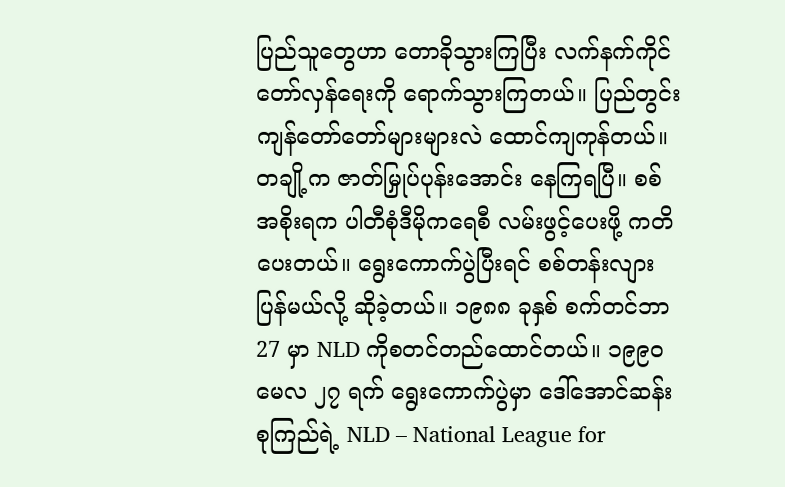ပြည်သူတွေဟာ တောခိုသွားကြပြီး လက်နက်ကိုင် တော်လှန်ရေးကို ရောက်သွားကြတယ်။ ပြည်တွင်းကျန်တော်တော်များများလဲ ထောင်ကျကုန်တယ်။ တချို့က ဇာတ်မြှုပ်ပုန်းအောင်း နေကြရပြီ။ စစ်အစိုးရက ပါတီစုံဒီမိုကရေစီ လမ်းဖွင့်ပေးဖို့ ကတိပေးတယ်။ ရွေးကောက်ပွဲပြီးရင် စစ်တန်းလျား ပြန်မယ်လို့ ဆိုခဲ့တယ်။ ၁၉၈၈ ခုနှစ် စက်တင်ဘာ 27 မှာ NLD ကိုစတင်တည်ထောင်တယ်။ ၁၉၉၀ မေလ ၂၇ ရက် ရွေးကောက်ပွဲမှာ ဒေါ်အောင်ဆန်းစုကြည်ရဲ့ NLD – National League for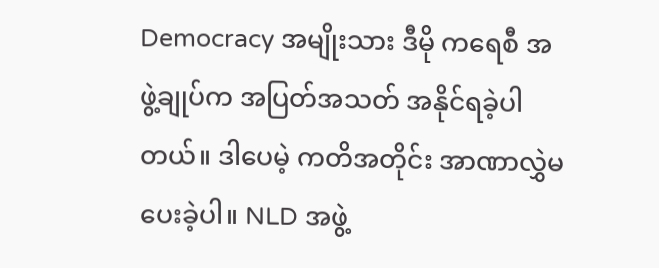Democracy အမျိုးသား ဒီမို ကရေစီ အဖွဲ့ချုပ်က အပြတ်အသတ် အနိုင်ရခဲ့ပါတယ်။ ဒါပေမဲ့ ကတိအတိုင်း အာဏာလွှဲမပေးခဲ့ပါ။ NLD အဖွဲ့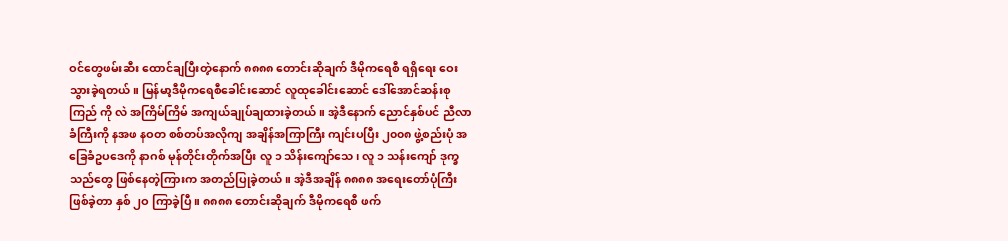ဝင်တွေဖမ်းဆီး ထောင်ချပြီးတဲ့နောက် ၈၈၈၈ တောင်းဆိုချက် ဒီမိုကရေစီ ရရှိရေး ဝေးသွားခဲ့ရတယ်။ မြန်မာ့ဒီမိုကရေစီခေါင်းဆောင် လူထုခေါင်းဆောင် ဒေါ်အောင်ဆန်းစုကြည် ကို လဲ အကြိမ်ကြိမ် အကျယ်ချုပ်ချထားခဲ့တယ်။ အဲ့ဒီနောက် ညောင်နှစ်ပင် ညီလာခံကြီးကို နအဖ နဝတ စစ်တပ်အလိုကျ အချိန်အကြာကြီး ကျင်းပပြီး ၂၀၀၈ ဖွဲ့စည်းပုံ အခြေခံဥပဒေကို နာဂစ် မုန်တိုင်းတိုက်အပြီး လူ ၁ သိန်းကျော်သေ၊ လူ ၁ သန်းကျော် ဒုက္ခသည်တွေ ဖြစ်နေတဲ့ကြားက အတည်ပြုခဲ့တယ်။ အဲ့ဒီအချိန် ၈၈၈၈ အရေးတော်ပုံကြီး ဖြစ်ခဲ့တာ နှစ် ၂ဝ ကြာခဲ့ပြီ။ ၈၈၈၈ တောင်းဆိုချက် ဒီမိုကရေစီ ဖက်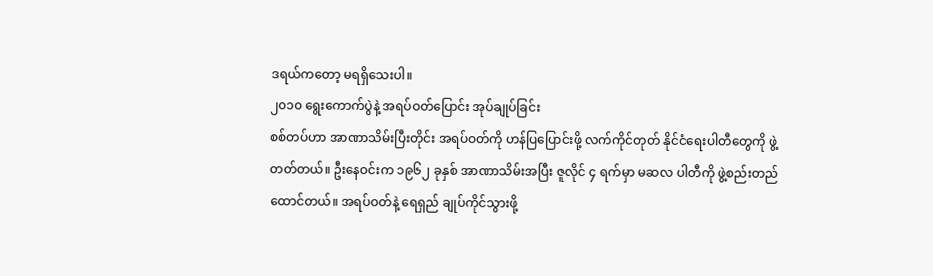ဒရယ်ကတော့ မရရှိသေးပါ။
၂၀၁၀ ရွေးကောက်ပွဲနဲ့ အရပ်ဝတ်ပြောင်း အုပ်ချုပ်ခြင်း
စစ်တပ်ဟာ အာဏာသိမ်းပြီးတိုင်း အရပ်ဝတ်ကို ဟန်ပြပြောင်းဖို့ လက်ကိုင်တုတ် နိုင်ငံရေးပါတီတွေကို ဖွဲ့တတ်တယ်။ ဦးနေဝင်းက ၁၉၆၂ ခုနှစ် အာဏာသိမ်းအပြီး ဇူလိုင် ၄ ရက်မှာ မဆလ ပါတီကို ဖွဲ့စည်းတည်ထောင်တယ်။ အရပ်ဝတ်နဲ့ ရေရှည် ချုပ်ကိုင်သွားဖို့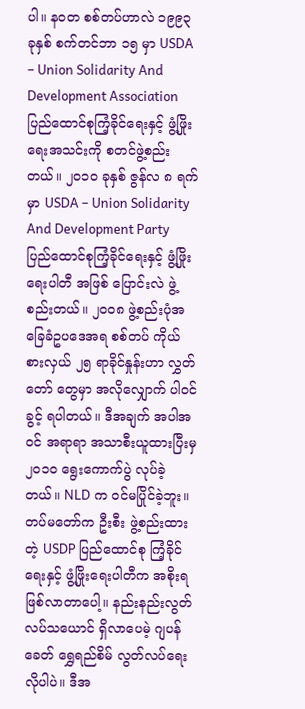ပါ။ နဝတ စစ်တပ်ဟာလဲ ၁၉၉၃ ခုနှစ် စက်တင်ဘာ ၁၅ မှာ USDA – Union Solidarity And Development Association ပြည်ထောင်စုကြံ့ခိုင်ရေးနှင့် ဖွံ့ဖြိုးရေးအသင်းကို စတင်ဖွဲ့စည်းတယ်။ ၂၀၁၀ ခုနှစ် ဇွန်လ ၈ ရက်မှာ USDA – Union Solidarity And Development Party ပြည်ထောင်စုကြံ့ခိုင်ရေးနှင့် ဖွံ့ဖြိုးရေးပါတီ အဖြစ် ပြောင်းလဲ ဖွဲ့စည်းတယ်။ ၂၀၀၈ ဖွဲ့စည်းပုံအခြေခံဥပဒေအရ စစ်တပ် ကိုယ်စားလှယ် ၂၅ ရာခိုင်နှုန်းဟာ လွှတ်တော် တွေမှာ အလိုလျှောက် ပါဝင်ခွင့် ရပါတယ်။ ဒီအချက် အပါအဝင် အရာရာ အသာစီးယူထားပြီးမှ ၂၀၁၀ ရွေးကောက်ပွဲ လုပ်ခဲ့တယ်။ NLD က ဝင်မပြိုင်ခဲ့ဘူး။ တပ်မတော်က ဦးစီး ဖွဲ့စည်းထားတဲ့ USDP ပြည်ထောင်စု ကြံ့ခိုင်ရေးနှင့် ဖွံ့ဖြိုးရေးပါတီက အစိုးရဖြစ်လာတာပေါ့။ နည်းနည်းလွတ်လပ်သယောင် ရှိလာပေမဲ့ ဂျပန်ခေတ် ရွှေရည်စိမ် လွတ်လပ်ရေးလိုပါပဲ။ ဒီအ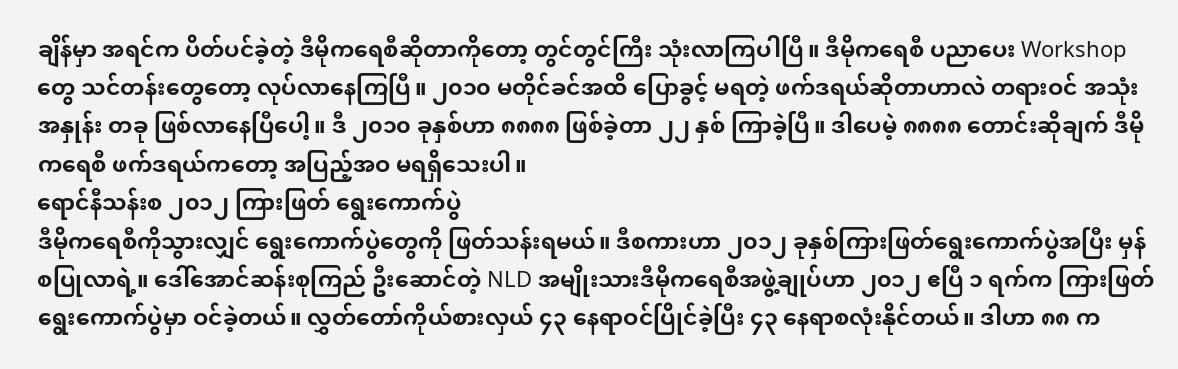ချိန်မှာ အရင်က ပိတ်ပင်ခဲ့တဲ့ ဒီမိုကရေစီဆိုတာကိုတော့ တွင်တွင်ကြီး သုံးလာကြပါပြီ။ ဒီမိုကရေစီ ပညာပေး Workshop တွေ သင်တန်းတွေတော့ လုပ်လာနေကြပြီ။ ၂၀၁၀ မတိုင်ခင်အထိ ပြောခွင့် မရတဲ့ ဖက်ဒရယ်ဆိုတာဟာလဲ တရားဝင် အသုံးအနှုန်း တခု ဖြစ်လာနေပြီပေါ့။ ဒီ ၂၀၁၀ ခုနှစ်ဟာ ၈၈၈၈ ဖြစ်ခဲ့တာ ၂၂ နှစ် ကြာခဲ့ပြီ။ ဒါပေမဲ့ ၈၈၈၈ တောင်းဆိုချက် ဒီမိုကရေစီ ဖက်ဒရယ်ကတော့ အပြည့်အဝ မရရှိသေးပါ။
ရောင်နီသန်းစ ၂၀၁၂ ကြားဖြတ် ရွေးကောက်ပွဲ
ဒီမိုကရေစီကိုသွားလျှင် ရွေးကောက်ပွဲတွေကို ဖြတ်သန်းရမယ်။ ဒီစကားဟာ ၂၀၁၂ ခုနှစ်ကြားဖြတ်ရွေးကောက်ပွဲအပြီး မှန်စပြုလာရဲ့။ ဒေါ်အောင်ဆန်းစုကြည် ဦးဆောင်တဲ့ NLD အမျိုးသားဒီမိုကရေစီအဖွဲ့ချုပ်ဟာ ၂၀၁၂ ဧပြီ ၁ ရက်က ကြားဖြတ်ရွေးကောက်ပွဲမှာ ဝင်ခဲ့တယ်။ လွှတ်တော်ကိုယ်စားလှယ် ၄၃ နေရာဝင်ပြိုင်ခဲ့ပြီး ၄၃ နေရာစလုံးနိုင်တယ်။ ဒါဟာ ၈၈ က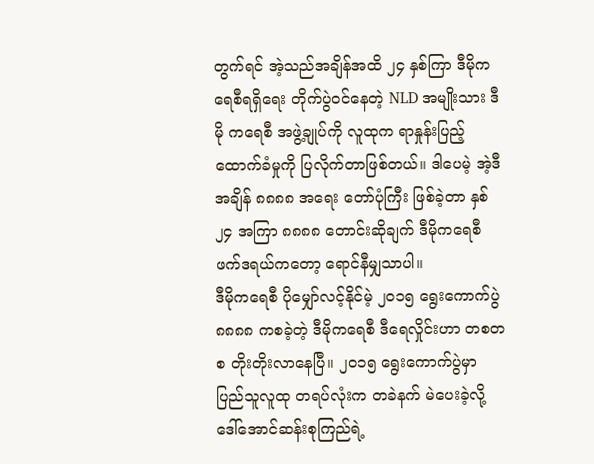တွက်ရင် အဲ့သည်အချိန်အထိ ၂၄ နှစ်ကြာ ဒီမိုကရေစီရရှိရေး တိုက်ပွဲဝင်နေတဲ့ NLD အမျိုးသား ဒီမို ကရေစီ အဖွဲ့ချုပ်ကို လူထုက ရာနှုန်းပြည့် ထောက်ခံမှုကို ပြလိုက်တာဖြစ်တယ်။ ဒါပေမဲ့ အဲ့ဒီအချိန် ၈၈၈၈ အရေး တော်ပုံကြီး ဖြစ်ခဲ့တာ နှစ် ၂၄ အကြာ ၈၈၈၈ တောင်းဆိုချက် ဒီမိုကရေစီ ဖက်ဒရယ်ကတော့ ရောင်နီမျှသာပါ။
ဒီမိုကရေစီ ပိုမျှော်လင့်နိုင်မဲ့ ၂၀၁၅ ရွေးကောက်ပွဲ
၈၈၈၈ ကစခဲ့တဲ့ ဒီမိုကရေစီ ဒီရေလှိုင်းဟာ တစတစ တိုးတိုးလာနေပြီ။ ၂၀၁၅ ရွေးကောက်ပွဲမှာ ပြည်သူလူထု တရပ်လုံးက တခဲနက် မဲပေးခဲ့လို့ ဒေါ်အောင်ဆန်းစုကြည်ရဲ့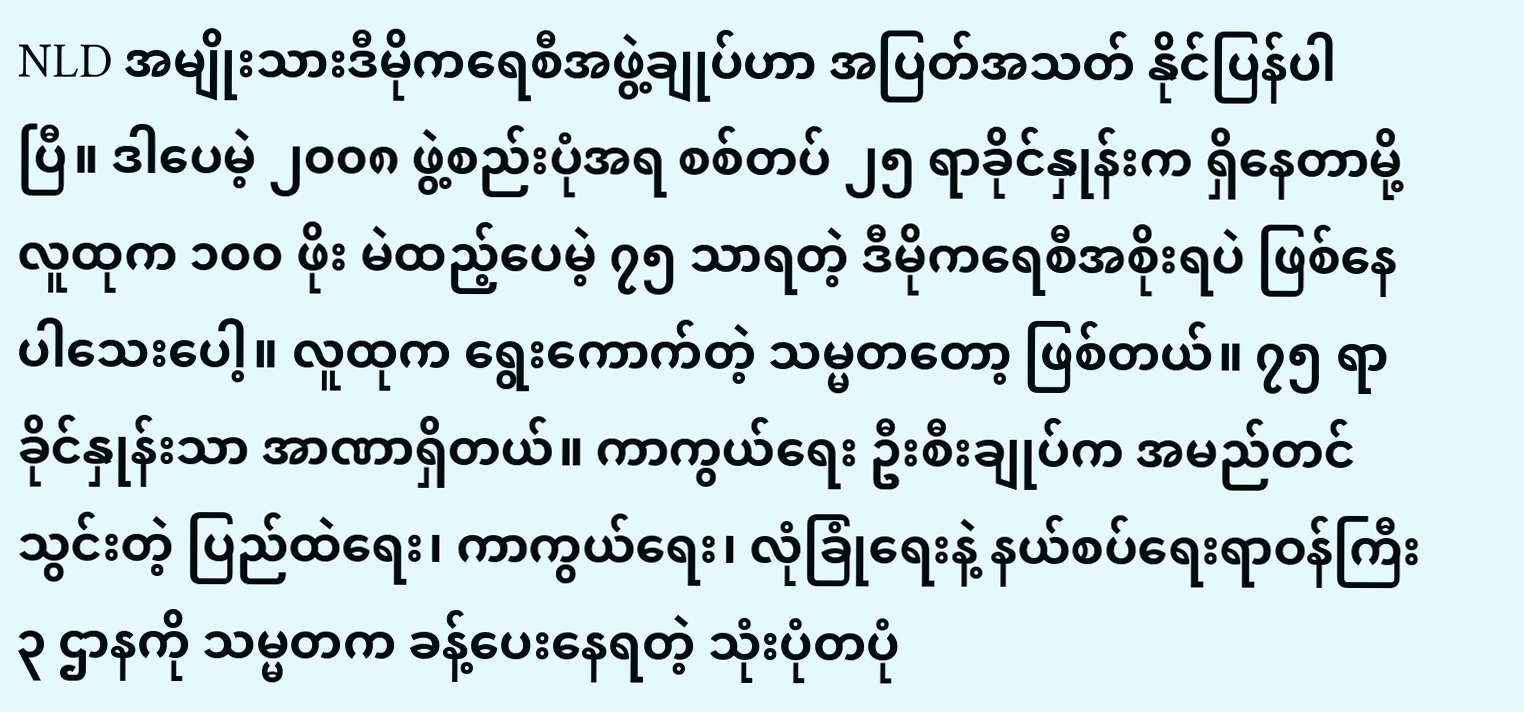NLD အမျိုးသားဒီမိုကရေစီအဖွဲ့ချုပ်ဟာ အပြတ်အသတ် နိုင်ပြန်ပါပြီ။ ဒါပေမဲ့ ၂၀၀၈ ဖွဲ့စည်းပုံအရ စစ်တပ် ၂၅ ရာခိုင်နှုန်းက ရှိနေတာမို့ လူထုက ၁၀၀ ဖိုး မဲထည့်ပေမဲ့ ၇၅ သာရတဲ့ ဒီမိုကရေစီအစိုးရပဲ ဖြစ်နေပါသေးပေါ့။ လူထုက ရွေးကောက်တဲ့ သမ္မတတော့ ဖြစ်တယ်။ ၇၅ ရာခိုင်နှုန်းသာ အာဏာရှိတယ်။ ကာကွယ်ရေး ဦးစီးချုပ်က အမည်တင်သွင်းတဲ့ ပြည်ထဲရေး၊ ကာကွယ်ရေး၊ လုံခြုံရေးနဲ့ နယ်စပ်ရေးရာဝန်ကြီး ၃ ဌာနကို သမ္မတက ခန့်ပေးနေရတဲ့ သုံးပုံတပုံ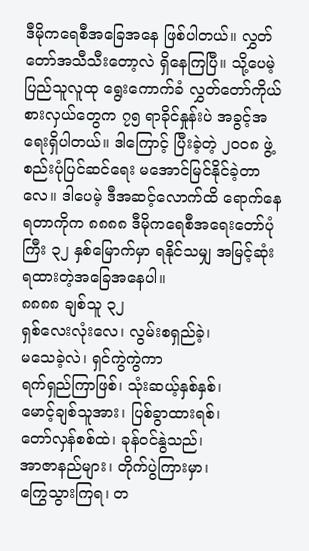ဒီမိုကရေစီအခြေအနေ ဖြစ်ပါတယ်။ လွှတ်တော်အသီသီးတော့လဲ ရှိနေကြပြီ။ သို့ပေမဲ့ ပြည်သူလူထု ရွေးကောက်ခံ လွှတ်တော်ကိုယ်စားလှယ်တွေက ၇၅ ရာခိုင်နှုန်းပဲ အခွင့်အရေးရှိပါတယ်။ ဒါကြောင့် ပြီးခဲ့တဲ့ ၂၀၀၈ ဖွဲ့စည်းပုံပြင်ဆင်ရေး မအောင်မြင်နိုင်ခဲ့တာလေ။ ဒါပေမဲ့ ဒီအဆင့်လောက်ထိ ရောက်နေရတာကိုက ၈၈၈၈ ဒီမိုကရေစီအရေးတော်ပုံကြီး ၃၂ နှစ်မြောက်မှာ ရနိုင်သမျှ အမြင့်ဆုံး ရထားတဲ့အခြေအနေပါ။
၈၈၈၈ ချစ်သူ ၃၂
ရှစ်လေးလုံးလေ၊ လွမ်းစရှည်ခဲ့၊
မသေခဲ့လဲ၊ ရှင်ကွဲကွဲကာ
ရက်ရှည်ကြာဖြစ်၊ သုံးဆယ့်နှစ်နှစ်၊
မောင့်ချစ်သူအား၊ ပြစ်ခွာထားရစ်၊
တော်လှန်စစ်ထဲ၊ ခုန်ဝင်နွဲသည်၊
အာဇာနည်များ၊ တိုက်ပွဲကြားမှာ၊
ကြွေသွားကြရ၊ တ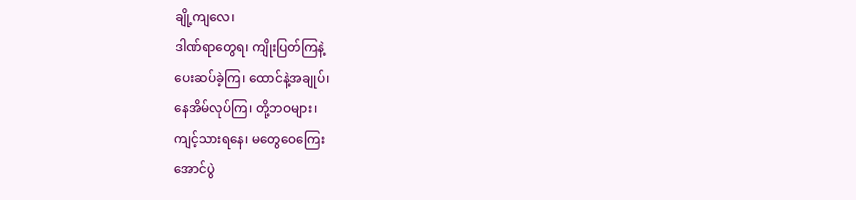ချို့ကျလေ၊
ဒါဏ်ရာတွေရ၊ ကျိုးပြတ်ကြနဲ့
ပေးဆပ်ခဲ့ကြ၊ ထောင်နဲ့အချုပ်၊
နေအိမ်လုပ်ကြ၊ တို့ဘဝများ၊
ကျင့်သားရနေ၊ မတွေဝေကြေး
အောင်ပွဲ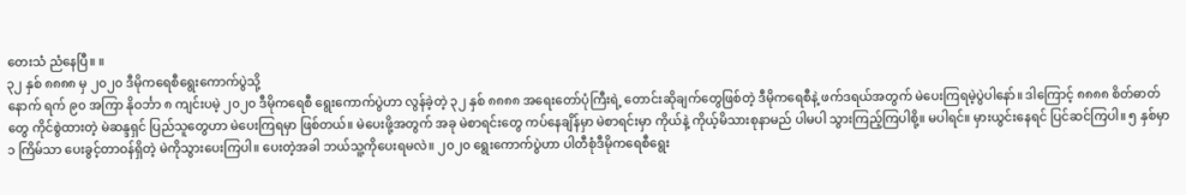တေးသံ ညံနေပြီ။ ။
၃၂ နှစ် ၈၈၈၈ မှ ၂၀၂၀ ဒီမိုကရေစီရွေးကောက်ပွဲသို့
နောက် ရက် ၉၀ အကြာ နိုဝင်္ဘာ ၈ ကျင်းပမဲ့ ၂၀၂၀ ဒီမိုကရေစီ ရွေးကောက်ပွဲဟာ လွန်ခဲ့တဲ့ ၃၂ နှစ် ၈၈၈၈ အရေးတော်ပုံကြီးရဲ့ တောင်းဆိုချက်တွေဖြစ်တဲ့ ဒီမိုကရေစီနဲ့ ဖက်ဒရယ်အတွက် မဲပေးကြရမဲ့ပွဲပါနော်။ ဒါကြောင့် ၈၈၈၈ စိတ်ဓာတ်တွေ ကိုင်စွဲထားတဲ့ မဲဆန္ဒရှင် ပြည်သူတွေဟာ မဲပေးကြရမှာ ဖြစ်တယ်။ မဲပေးဖို့အတွက် အခု မဲစာရင်းတွေ ကပ်နေချိန်မှာ မဲစာရင်းမှာ ကိုယ်နဲ့ ကိုယ့်မိသားစုနာမည် ပါမပါ သွားကြည့်ကြပါစို့။ မပါရင်။ မှားယွင်းနေရင် ပြင်ဆင်ကြပါ။ ၅ နှစ်မှာ ၁ ကြိမ်သာ ပေးခွင့်တာဝန်ရှိတဲ့ မဲကိုသွားပေးကြပါ။ ပေးတဲ့အခါ ဘယ်သူ့ကိုပေးရမလဲ။ ၂၀၂၀ ရွေးကောက်ပွဲဟာ ပါတီစုံဒီမိုကရေစီရွေး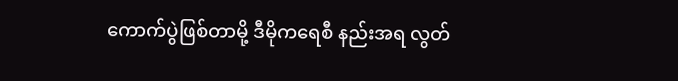ကောက်ပွဲဖြစ်တာမို့ ဒီမိုကရေစီ နည်းအရ လွတ်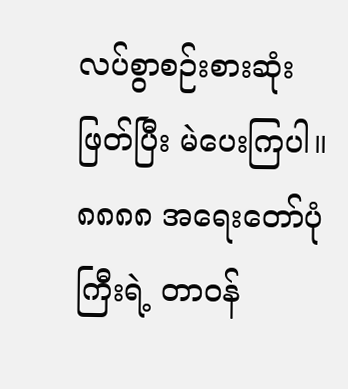လပ်စွာစဉ်းစားဆုံးဖြတ်ပြီး မဲပေးကြပါ။
၈၈၈၈ အရေးတော်ပုံကြီးရဲ့ တာဝန်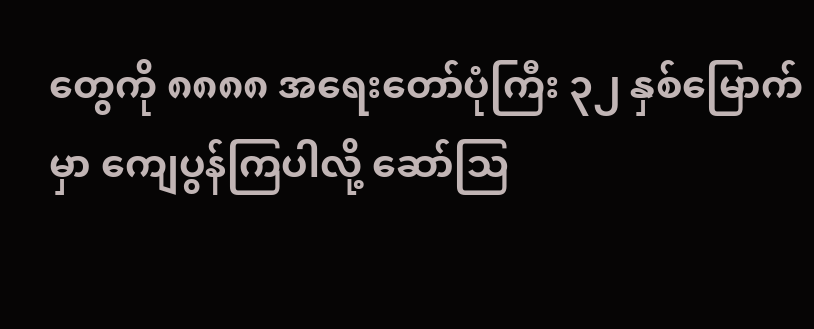တွေကို ၈၈၈၈ အရေးတော်ပုံကြီး ၃၂ နှစ်မြောက်မှာ ကျေပွန်ကြပါလို့ ဆော်ဩ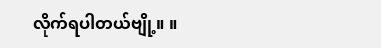လိုက်ရပါတယ်ဗျို့။ ။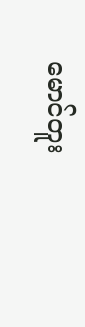မောင်တူး